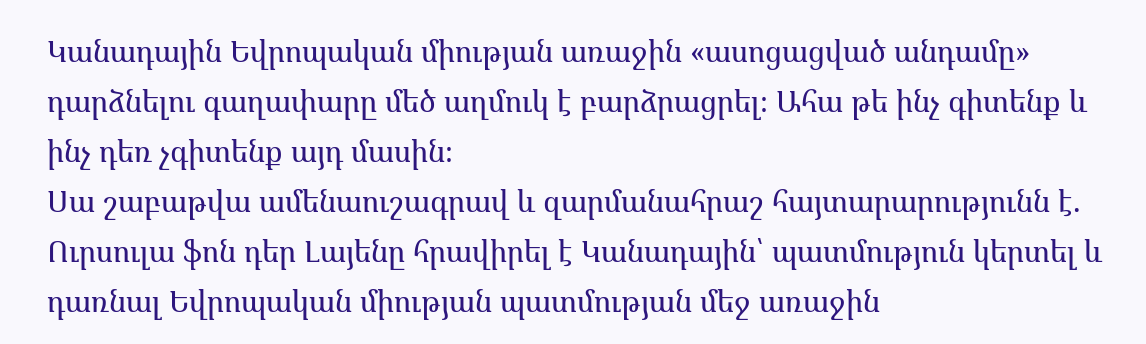Կանադային Եվրոպական միության առաջին «ասոցացված անդամը» դարձնելու գաղափարը մեծ աղմուկ է բարձրացրել։ Ահա թե ինչ գիտենք և ինչ դեռ չգիտենք այդ մասին։
Սա շաբաթվա ամենաուշագրավ և զարմանահրաշ հայտարարությունն է. Ուրսուլա ֆոն դեր Լայենը հրավիրել է Կանադային՝ պատմություն կերտել և դառնալ Եվրոպական միության պատմության մեջ առաջին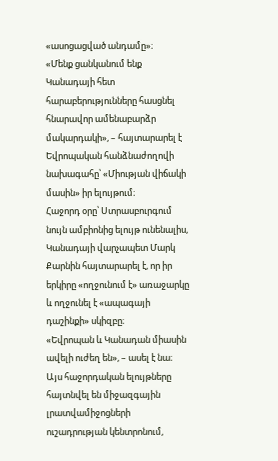«ասոցացված անդամը»։
«Մենք ցանկանում ենք Կանադայի հետ հարաբերությունները հասցնել հնարավոր ամենաբարձր մակարդակի», – հայտարարել է Եվրոպական հանձնաժողովի նախագահը՝ «Միության վիճակի մասին» իր ելույթում։
Հաջորդ օրը՝ Ստրասբուրգում նույն ամբիոնից ելույթ ունենալիս, Կանադայի վարչապետ Մարկ Քարնին հայտարարել է, որ իր երկիրը «ողջունում է» առաջարկը և ողջունել է «ապագայի դաշինքի» սկիզբը։
«Եվրոպան և Կանադան միասին ավելի ուժեղ են», – ասել է նա։
Այս հաջորդական ելույթները հայտնվել են միջազգային լրատվամիջոցների ուշադրության կենտրոնում,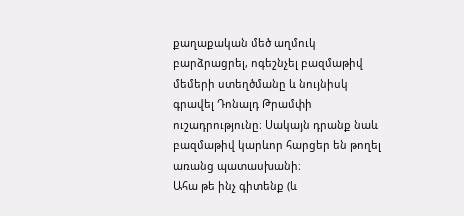քաղաքական մեծ աղմուկ բարձրացրել, ոգեշնչել բազմաթիվ մեմերի ստեղծմանը և նույնիսկ գրավել Դոնալդ Թրամփի ուշադրությունը։ Սակայն դրանք նաև բազմաթիվ կարևոր հարցեր են թողել առանց պատասխանի։
Ահա թե ինչ գիտենք (և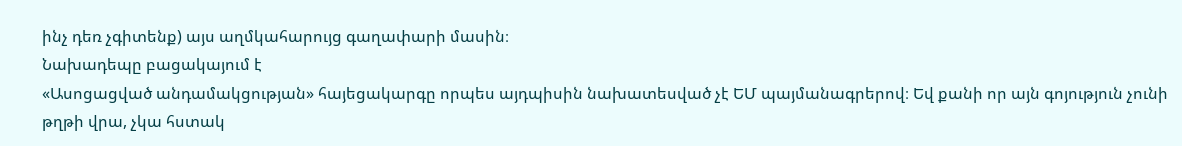ինչ դեռ չգիտենք) այս աղմկահարույց գաղափարի մասին։
Նախադեպը բացակայում է
«Ասոցացված անդամակցության» հայեցակարգը որպես այդպիսին նախատեսված չէ ԵՄ պայմանագրերով։ Եվ քանի որ այն գոյություն չունի թղթի վրա, չկա հստակ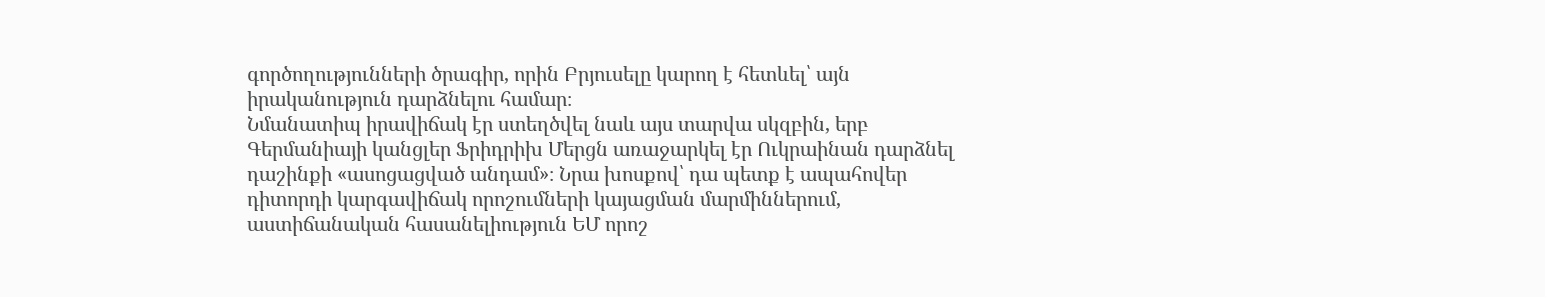գործողությունների ծրագիր, որին Բրյուսելը կարող է հետևել՝ այն իրականություն դարձնելու համար։
Նմանատիպ իրավիճակ էր ստեղծվել նաև այս տարվա սկզբին, երբ Գերմանիայի կանցլեր Ֆրիդրիխ Մերցն առաջարկել էր Ուկրաինան դարձնել դաշինքի «ասոցացված անդամ»։ Նրա խոսքով՝ դա պետք է ապահովեր դիտորդի կարգավիճակ որոշումների կայացման մարմիններում, աստիճանական հասանելիություն ԵՄ որոշ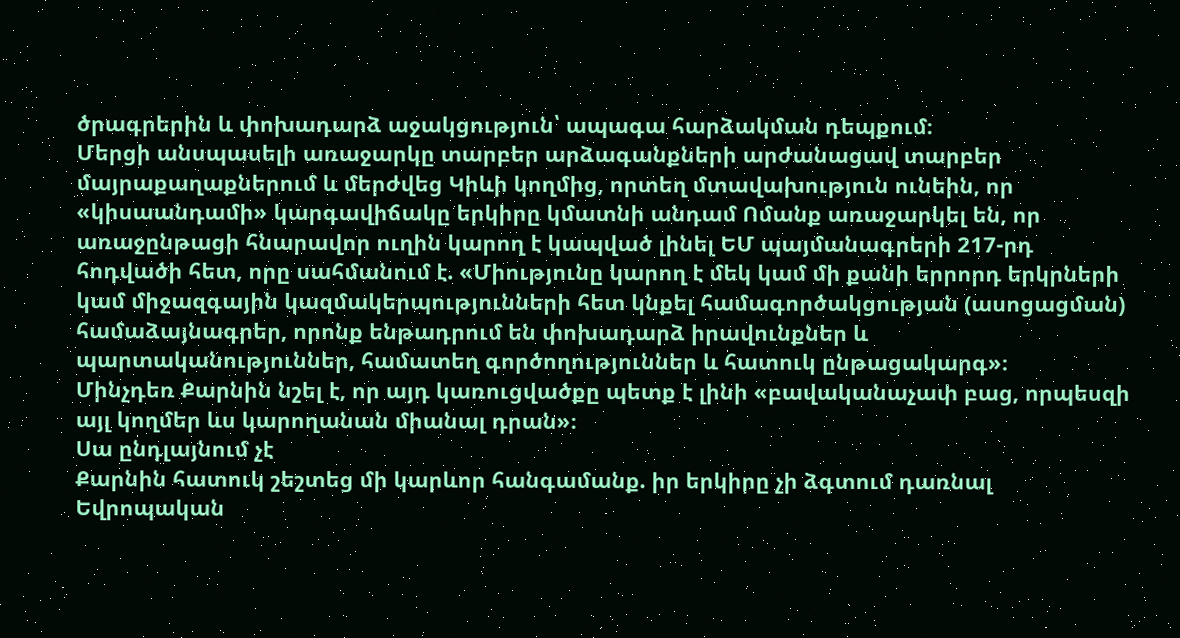ծրագրերին և փոխադարձ աջակցություն՝ ապագա հարձակման դեպքում։
Մերցի անսպասելի առաջարկը տարբեր արձագանքների արժանացավ տարբեր մայրաքաղաքներում և մերժվեց Կիևի կողմից, որտեղ մտավախություն ունեին, որ «կիսաանդամի» կարգավիճակը երկիրը կմատնի անդամ Ոմանք առաջարկել են, որ առաջընթացի հնարավոր ուղին կարող է կապված լինել ԵՄ պայմանագրերի 217-րդ հոդվածի հետ, որը սահմանում է. «Միությունը կարող է մեկ կամ մի քանի երրորդ երկրների կամ միջազգային կազմակերպությունների հետ կնքել համագործակցության (ասոցացման) համաձայնագրեր, որոնք ենթադրում են փոխադարձ իրավունքներ և պարտականություններ, համատեղ գործողություններ և հատուկ ընթացակարգ»։
Մինչդեռ Քարնին նշել է, որ այդ կառուցվածքը պետք է լինի «բավականաչափ բաց, որպեսզի այլ կողմեր ևս կարողանան միանալ դրան»։
Սա ընդլայնում չէ
Քարնին հատուկ շեշտեց մի կարևոր հանգամանք. իր երկիրը չի ձգտում դառնալ Եվրոպական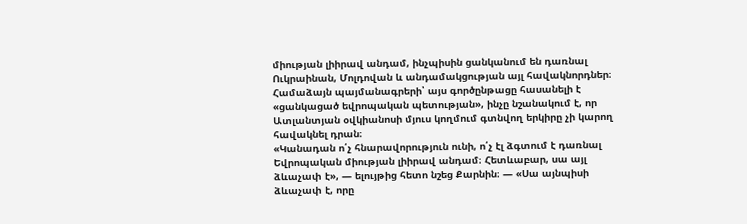միության լիիրավ անդամ, ինչպիսին ցանկանում են դառնալ Ուկրաինան, Մոլդովան և անդամակցության այլ հավակնորդներ։
Համաձայն պայմանագրերի՝ այս գործընթացը հասանելի է «ցանկացած եվրոպական պետության», ինչը նշանակում է, որ Ատլանտյան օվկիանոսի մյուս կողմում գտնվող երկիրը չի կարող հավակնել դրան։
«Կանադան ո՛չ հնարավորություն ունի, ո՛չ էլ ձգտում է դառնալ Եվրոպական միության լիիրավ անդամ։ Հետևաբար, սա այլ ձևաչափ է», — ելույթից հետո նշեց Քարնին։ — «Սա այնպիսի ձևաչափ է, որը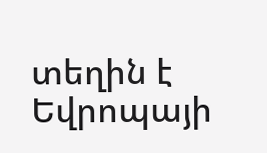տեղին է Եվրոպայի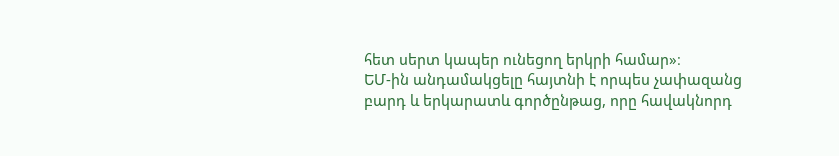հետ սերտ կապեր ունեցող երկրի համար»։
ԵՄ-ին անդամակցելը հայտնի է որպես չափազանց բարդ և երկարատև գործընթաց, որը հավակնորդ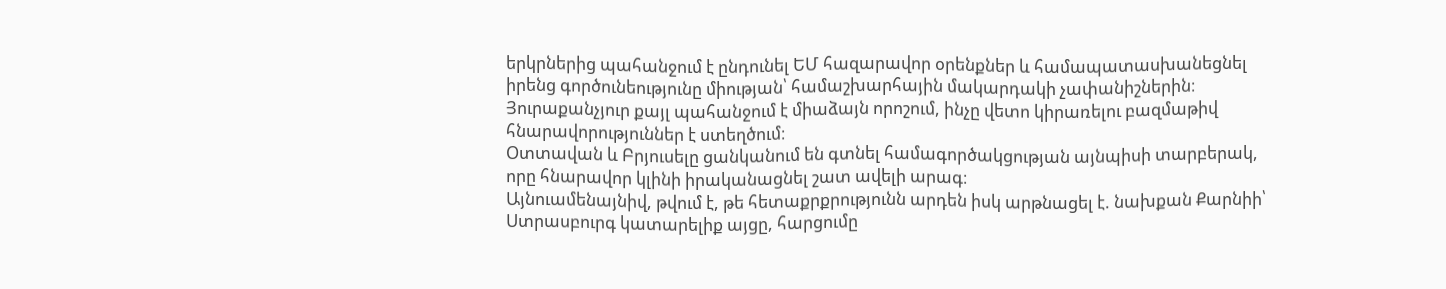երկրներից պահանջում է ընդունել ԵՄ հազարավոր օրենքներ և համապատասխանեցնել իրենց գործունեությունը միության՝ համաշխարհային մակարդակի չափանիշներին։ Յուրաքանչյուր քայլ պահանջում է միաձայն որոշում, ինչը վետո կիրառելու բազմաթիվ հնարավորություններ է ստեղծում։
Օտտավան և Բրյուսելը ցանկանում են գտնել համագործակցության այնպիսի տարբերակ, որը հնարավոր կլինի իրականացնել շատ ավելի արագ։
Այնուամենայնիվ, թվում է, թե հետաքրքրությունն արդեն իսկ արթնացել է. նախքան Քարնիի՝ Ստրասբուրգ կատարելիք այցը, հարցումը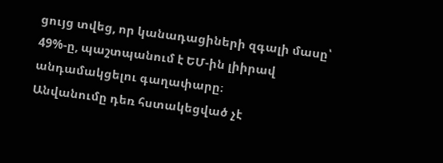ցույց տվեց, որ կանադացիների զգալի մասը՝ 49%-ը, պաշտպանում է ԵՄ-ին լիիրավ անդամակցելու գաղափարը։
Անվանումը դեռ հստակեցված չէ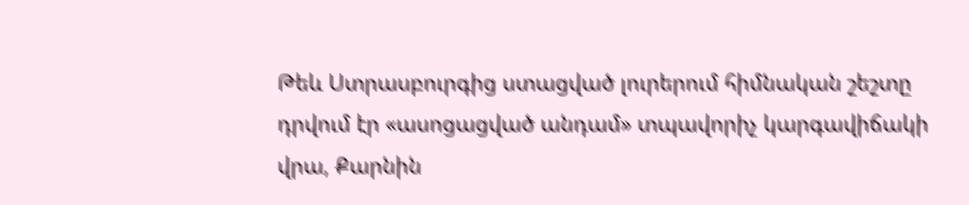Թեև Ստրասբուրգից ստացված լուրերում հիմնական շեշտը դրվում էր «ասոցացված անդամ» տպավորիչ կարգավիճակի վրա, Քարնին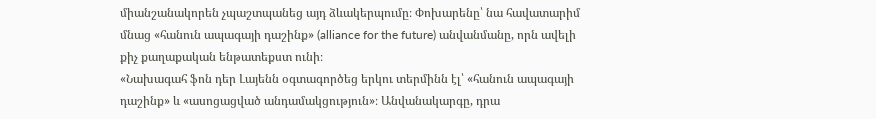միանշանակորեն չպաշտպանեց այդ ձևակերպումը։ Փոխարենը՝ նա հավատարիմ մնաց «հանուն ապագայի դաշինք» (alliance for the future) անվանմանը, որն ավելի քիչ քաղաքական ենթատեքստ ունի։
«Նախագահ ֆոն դեր Լայենն օգտագործեց երկու տերմինն էլ՝ «հանուն ապագայի դաշինք» և «ասոցացված անդամակցություն»։ Անվանակարգը, դրա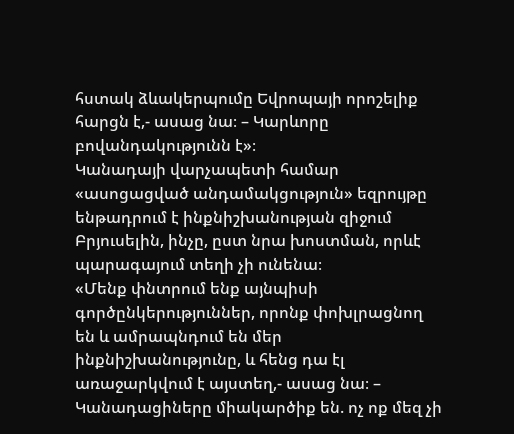հստակ ձևակերպումը Եվրոպայի որոշելիք հարցն է,- ասաց նա։ – Կարևորը բովանդակությունն է»։
Կանադայի վարչապետի համար «ասոցացված անդամակցություն» եզրույթը ենթադրում է ինքնիշխանության զիջում Բրյուսելին, ինչը, ըստ նրա խոստման, որևէ պարագայում տեղի չի ունենա։
«Մենք փնտրում ենք այնպիսի գործընկերություններ, որոնք փոխլրացնող են և ամրապնդում են մեր ինքնիշխանությունը, և հենց դա էլ առաջարկվում է այստեղ,- ասաց նա։ – Կանադացիները միակարծիք են. ոչ ոք մեզ չի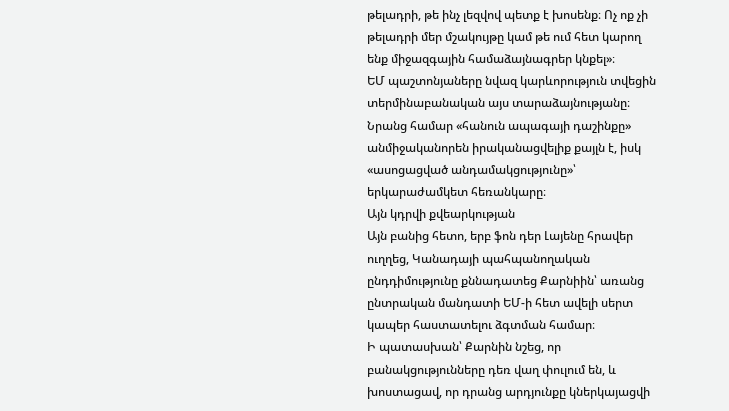թելադրի, թե ինչ լեզվով պետք է խոսենք։ Ոչ ոք չի թելադրի մեր մշակույթը կամ թե ում հետ կարող ենք միջազգային համաձայնագրեր կնքել»։
ԵՄ պաշտոնյաները նվազ կարևորություն տվեցին տերմինաբանական այս տարաձայնությանը։ Նրանց համար «հանուն ապագայի դաշինքը» անմիջականորեն իրականացվելիք քայլն է, իսկ «ասոցացված անդամակցությունը»՝ երկարաժամկետ հեռանկարը։
Այն կդրվի քվեարկության
Այն բանից հետո, երբ ֆոն դեր Լայենը հրավեր ուղղեց, Կանադայի պահպանողական ընդդիմությունը քննադատեց Քարնիին՝ առանց ընտրական մանդատի ԵՄ-ի հետ ավելի սերտ կապեր հաստատելու ձգտման համար։
Ի պատասխան՝ Քարնին նշեց, որ բանակցությունները դեռ վաղ փուլում են, և խոստացավ, որ դրանց արդյունքը կներկայացվի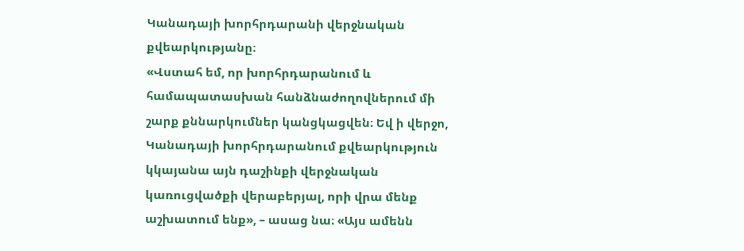Կանադայի խորհրդարանի վերջնական քվեարկությանը։
«Վստահ եմ, որ խորհրդարանում և համապատասխան հանձնաժողովներում մի շարք քննարկումներ կանցկացվեն։ Եվ ի վերջո, Կանադայի խորհրդարանում քվեարկություն կկայանա այն դաշինքի վերջնական կառուցվածքի վերաբերյալ, որի վրա մենք աշխատում ենք», – ասաց նա։ «Այս ամենն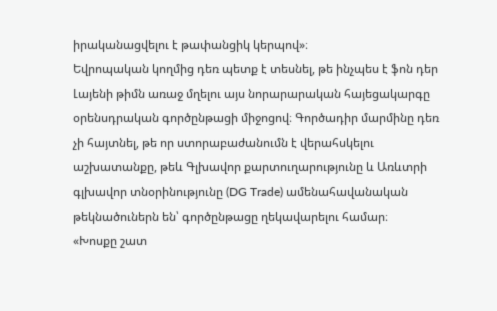իրականացվելու է թափանցիկ կերպով»։
Եվրոպական կողմից դեռ պետք է տեսնել, թե ինչպես է ֆոն դեր Լայենի թիմն առաջ մղելու այս նորարարական հայեցակարգը օրենսդրական գործընթացի միջոցով։ Գործադիր մարմինը դեռ չի հայտնել, թե որ ստորաբաժանումն է վերահսկելու աշխատանքը, թեև Գլխավոր քարտուղարությունը և Առևտրի գլխավոր տնօրինությունը (DG Trade) ամենահավանական թեկնածուներն են՝ գործընթացը ղեկավարելու համար։
«Խոսքը շատ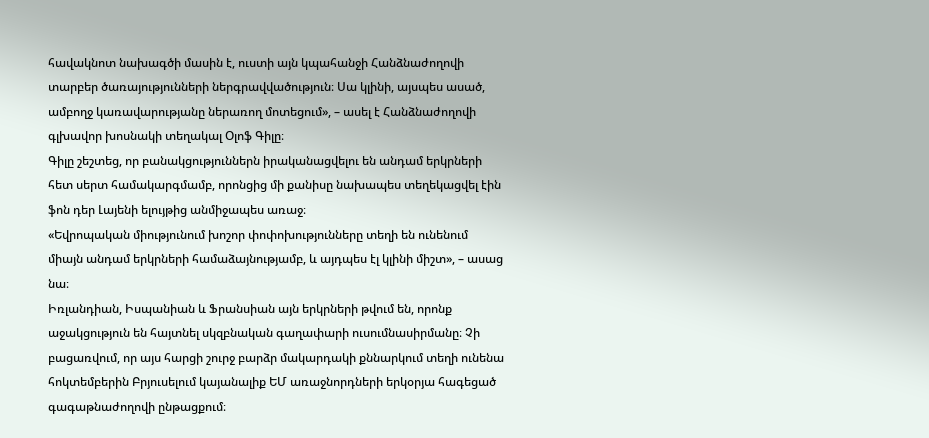հավակնոտ նախագծի մասին է, ուստի այն կպահանջի Հանձնաժողովի տարբեր ծառայությունների ներգրավվածություն։ Սա կլինի, այսպես ասած, ամբողջ կառավարությանը ներառող մոտեցում», – ասել է Հանձնաժողովի գլխավոր խոսնակի տեղակալ Օլոֆ Գիլը։
Գիլը շեշտեց, որ բանակցություններն իրականացվելու են անդամ երկրների հետ սերտ համակարգմամբ, որոնցից մի քանիսը նախապես տեղեկացվել էին ֆոն դեր Լայենի ելույթից անմիջապես առաջ։
«Եվրոպական միությունում խոշոր փոփոխությունները տեղի են ունենում միայն անդամ երկրների համաձայնությամբ, և այդպես էլ կլինի միշտ», – ասաց նա։
Իռլանդիան, Իսպանիան և Ֆրանսիան այն երկրների թվում են, որոնք աջակցություն են հայտնել սկզբնական գաղափարի ուսումնասիրմանը։ Չի բացառվում, որ այս հարցի շուրջ բարձր մակարդակի քննարկում տեղի ունենա հոկտեմբերին Բրյուսելում կայանալիք ԵՄ առաջնորդների երկօրյա հագեցած գագաթնաժողովի ընթացքում։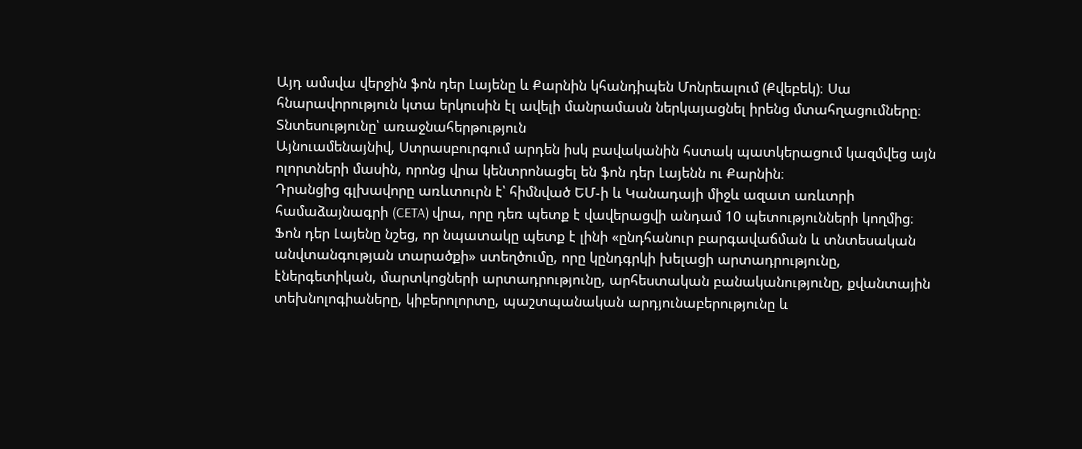Այդ ամսվա վերջին ֆոն դեր Լայենը և Քարնին կհանդիպեն Մոնրեալում (Քվեբեկ)։ Սա հնարավորություն կտա երկուսին էլ ավելի մանրամասն ներկայացնել իրենց մտահղացումները։
Տնտեսությունը՝ առաջնահերթություն
Այնուամենայնիվ, Ստրասբուրգում արդեն իսկ բավականին հստակ պատկերացում կազմվեց այն ոլորտների մասին, որոնց վրա կենտրոնացել են ֆոն դեր Լայենն ու Քարնին։
Դրանցից գլխավորը առևտուրն է՝ հիմնված ԵՄ-ի և Կանադայի միջև ազատ առևտրի համաձայնագրի (CETA) վրա, որը դեռ պետք է վավերացվի անդամ 10 պետությունների կողմից։
Ֆոն դեր Լայենը նշեց, որ նպատակը պետք է լինի «ընդհանուր բարգավաճման և տնտեսական անվտանգության տարածքի» ստեղծումը, որը կընդգրկի խելացի արտադրությունը, էներգետիկան, մարտկոցների արտադրությունը, արհեստական բանականությունը, քվանտային տեխնոլոգիաները, կիբերոլորտը, պաշտպանական արդյունաբերությունը և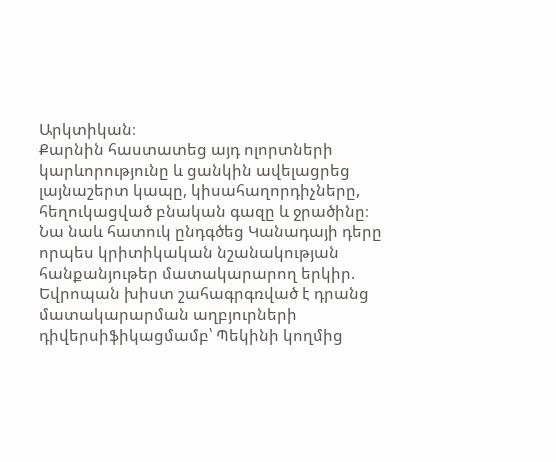Արկտիկան։
Քարնին հաստատեց այդ ոլորտների կարևորությունը և ցանկին ավելացրեց լայնաշերտ կապը, կիսահաղորդիչները, հեղուկացված բնական գազը և ջրածինը։
Նա նաև հատուկ ընդգծեց Կանադայի դերը որպես կրիտիկական նշանակության հանքանյութեր մատակարարող երկիր. Եվրոպան խիստ շահագրգռված է դրանց մատակարարման աղբյուրների դիվերսիֆիկացմամբ՝ Պեկինի կողմից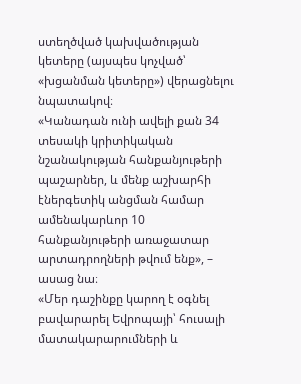ստեղծված կախվածության կետերը (այսպես կոչված՝ «խցանման կետերը») վերացնելու նպատակով։
«Կանադան ունի ավելի քան 34 տեսակի կրիտիկական նշանակության հանքանյութերի պաշարներ, և մենք աշխարհի էներգետիկ անցման համար ամենակարևոր 10 հանքանյութերի առաջատար արտադրողների թվում ենք», – ասաց նա։
«Մեր դաշինքը կարող է օգնել բավարարել Եվրոպայի՝ հուսալի մատակարարումների և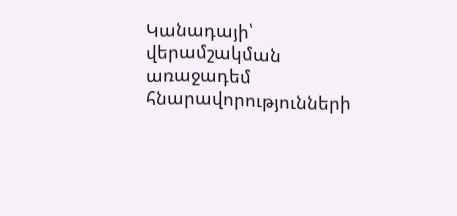Կանադայի՝ վերամշակման առաջադեմ հնարավորությունների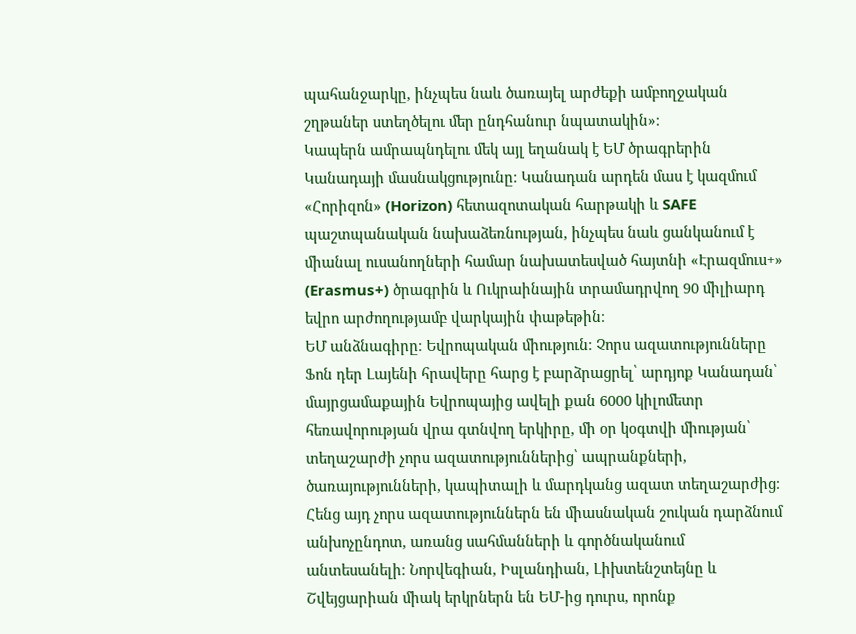պահանջարկը, ինչպես նաև ծառայել արժեքի ամբողջական շղթաներ ստեղծելու մեր ընդհանուր նպատակին»։
Կապերն ամրապնդելու մեկ այլ եղանակ է ԵՄ ծրագրերին Կանադայի մասնակցությունը։ Կանադան արդեն մաս է կազմում «Հորիզոն» (Horizon) հետազոտական հարթակի և SAFE պաշտպանական նախաձեռնության, ինչպես նաև ցանկանում է միանալ ուսանողների համար նախատեսված հայտնի «Էրազմուս+» (Erasmus+) ծրագրին և Ուկրաինային տրամադրվող 90 միլիարդ եվրո արժողությամբ վարկային փաթեթին։
ԵՄ անձնագիրը։ Եվրոպական միություն։ Չորս ազատությունները
Ֆոն դեր Լայենի հրավերը հարց է բարձրացրել՝ արդյոք Կանադան՝ մայրցամաքային Եվրոպայից ավելի քան 6000 կիլոմետր հեռավորության վրա գտնվող երկիրը, մի օր կօգտվի միության՝ տեղաշարժի չորս ազատություններից՝ ապրանքների, ծառայությունների, կապիտալի և մարդկանց ազատ տեղաշարժից։
Հենց այդ չորս ազատություններն են միասնական շուկան դարձնում անխոչընդոտ, առանց սահմանների և գործնականում անտեսանելի։ Նորվեգիան, Իսլանդիան, Լիխտենշտեյնը և Շվեյցարիան միակ երկրներն են ԵՄ-ից դուրս, որոնք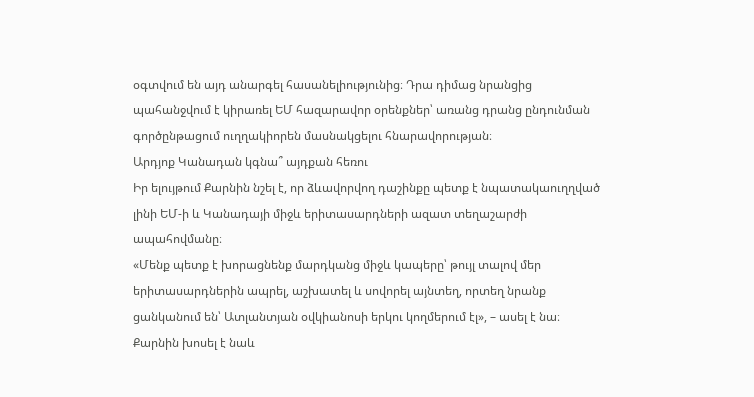օգտվում են այդ անարգել հասանելիությունից։ Դրա դիմաց նրանցից պահանջվում է կիրառել ԵՄ հազարավոր օրենքներ՝ առանց դրանց ընդունման գործընթացում ուղղակիորեն մասնակցելու հնարավորության։
Արդյոք Կանադան կգնա՞ այդքան հեռու
Իր ելույթում Քարնին նշել է, որ ձևավորվող դաշինքը պետք է նպատակաուղղված լինի ԵՄ-ի և Կանադայի միջև երիտասարդների ազատ տեղաշարժի ապահովմանը։
«Մենք պետք է խորացնենք մարդկանց միջև կապերը՝ թույլ տալով մեր երիտասարդներին ապրել, աշխատել և սովորել այնտեղ, որտեղ նրանք ցանկանում են՝ Ատլանտյան օվկիանոսի երկու կողմերում էլ», – ասել է նա։
Քարնին խոսել է նաև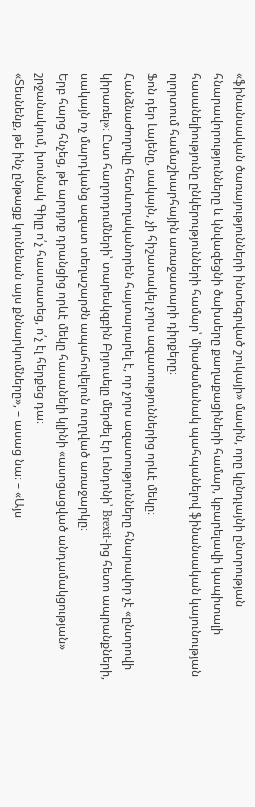«ֆինանսական ծառայությունների ինտեգրված շուկայի» մասին, որը կընդլայնի ընտրության հնարավորությունները և կնվազեցնի ծախսերը քաղաքացիների համար, կբարելավի կապիտալի հասանելիությունը ընկերությունների համար՝ միաժամանակ պահպանելով ֆինանսական կայունության ոլորտում համաշխարհային առաջատարի դիրքերը։
Ֆոն դեր Լայենը, սակայն, չի հիշատակել չորս ազատություններից որևէ մեկը։
Հանձնաժողովը հետևողականորեն հայտարարել է, որ չորս ազատությունները հնարավոր չէ «ընտրովի կիրառել»։ Ըստ հաղորդումների՝ տարեսկզբին Բրյուսելը մերժել էր Լոնդոնի՝ Brexit-ից հետո ապրանքների, սակայն ոչ մարդկանց ազատ տեղաշարժն ապահովելուն ուղղված առաջարկը։
Երբ հարց հնչեց, թե արդյոք դրանցից որևէ մեկը հասանելի կլինի «ասոցացված անդամակցության» շրջանակում, խոսնակ Գիլը ո՛չ հաստատեց, ո՛չ էլ հերքեց դա։
«Տեսնենք, թե ինչ ընթացք կունենան այս քննարկումները», – ասաց նա։ – «Այս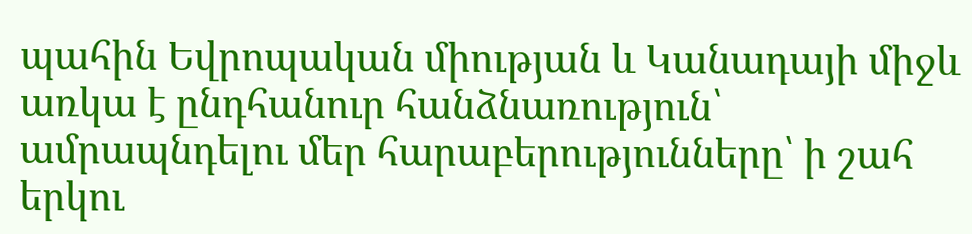պահին Եվրոպական միության և Կանադայի միջև առկա է ընդհանուր հանձնառություն՝ ամրապնդելու մեր հարաբերությունները՝ ի շահ երկու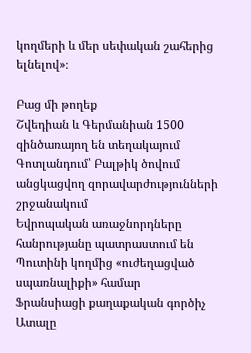կողմերի և մեր սեփական շահերից ելնելով»։

Բաց մի թողեք
Շվեդիան և Գերմանիան 1500 զինծառայող են տեղակայում Գոտլանդում՝ Բալթիկ ծովում անցկացվող զորավարժությունների շրջանակում
Եվրոպական առաջնորդները հանրությանը պատրաստում են Պուտինի կողմից «ուժեղացված սպառնալիքի» համար
Ֆրանսիացի քաղաքական գործիչ Ատալը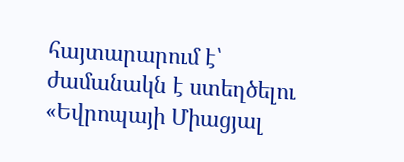հայտարարում է՝ ժամանակն է ստեղծելու «Եվրոպայի Միացյալ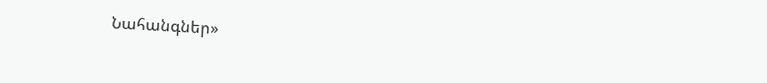Նահանգներ»